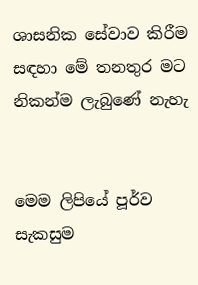ශාසනික සේවාව කිරීම සඳහා මේ තනතුර මට නිකන්ම ලැබුණේ නැහැ


මෙම ලිපියේ පූර්ව සැකසුම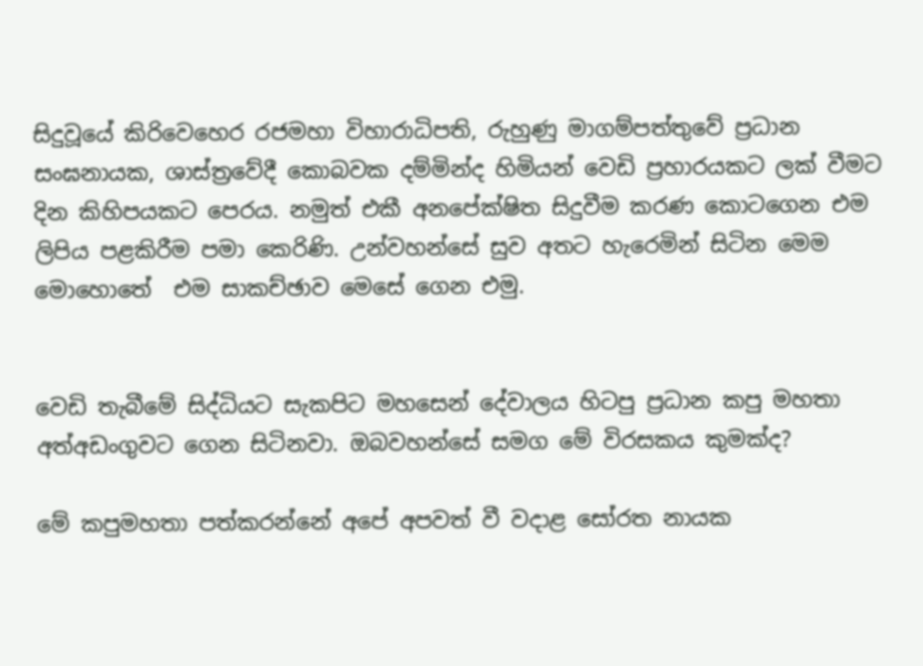සිදුවූයේ කිරිවෙහෙර රජමහා විහාරාධිපති, රුහුණු මාගම්පත්තුවේ ප්‍රධාන සංඝනායක, ශාස්ත්‍රවේදී කොබවක දම්මින්ද හිමියන් වෙඩි ප්‍රහාරයකට ලක් වීමට දින කිහිපයකට පෙරය. නමුත් එකී අනපේක්ෂිත සිදුවීම කරණ කොටගෙන එම ලිපිය පළකිරීම පමා කෙරිණි. උන්වහන්සේ සුව අතට හැරෙමින් සිටින මෙම මොහොතේ  එම සාකච්ඡාව මෙසේ ගෙන එමු.


වෙඩි තැබීමේ සිද්ධියට සැකපිට මහසෙන් දේවාලය හිටපු ප්‍රධාන කපු මහතා අත්අඩංගුවට ගෙන සිටිනවා. ඔබවහන්සේ සමග මේ විරසකය කුමක්ද?

මේ කපුමහතා පත්කරන්නේ අපේ අපවත් වී වදාළ සෝරත නායක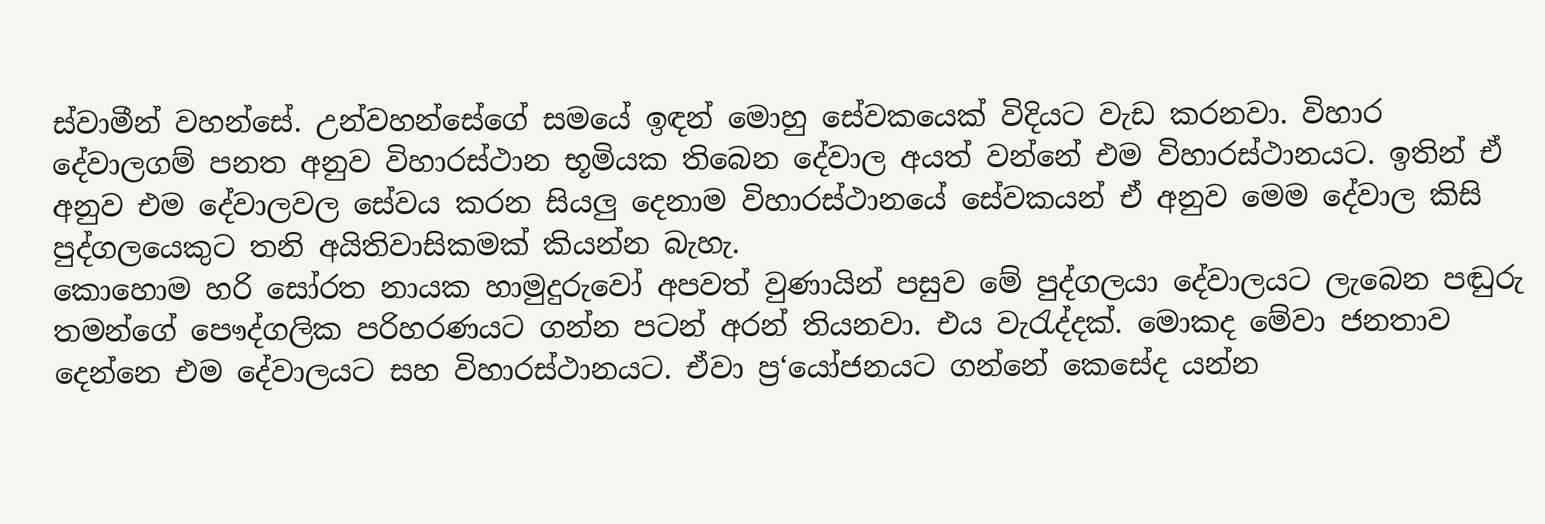ස්වාමීන් වහන්සේ. උන්වහන්සේගේ සමයේ ඉඳන් මොහු සේවකයෙක් විදියට වැඩ කරනවා. විහාර දේවාලගම් පනත අනුව විහාරස්ථාන භූමියක තිබෙන දේවාල අයත් වන්නේ එම විහාරස්ථානයට. ඉතින් ඒ අනුව එම දේවාලවල සේවය කරන සියලු දෙනාම විහාරස්ථානයේ සේවකයන් ඒ අනුව මෙම දේවාල කිසි පුද්ගලයෙකුට තනි අයිතිවාසිකමක් කියන්න බැහැ.
කොහොම හරි සෝරත නායක හාමුදුරුවෝ අපවත් වුණායින් පසුව මේ පුද්ගලයා දේවාලයට ලැබෙන පඬුරු තමන්ගේ පෞද්ගලික පරිහරණයට ගන්න පටන් අරන් තියනවා. එය වැරැද්දක්. මොකද මේවා ජනතාව දෙන්නෙ එම දේවාලයට සහ විහාරස්ථානයට. ඒවා ප්‍ර‘යෝජනයට ගන්නේ කෙසේද යන්න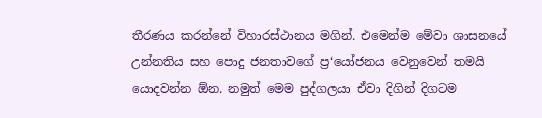තීරණය කරන්නේ විහාරස්ථානය මගින්. එමෙන්ම මේවා ශාසනයේ උන්නතිය සහ පොදු ජනතාවගේ ප්‍ර‘යෝජනය වෙනුවෙන් තමයි යොදවන්න ඕන. නමුත් මෙම පුද්ගලයා ඒවා දිගින් දිගටම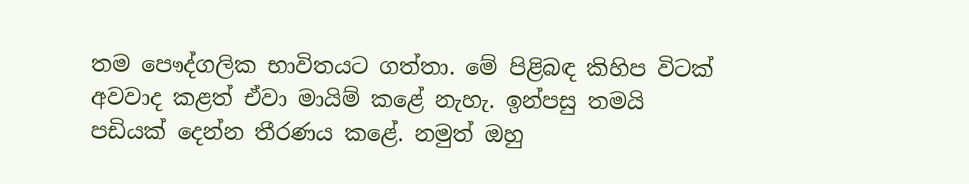තම පෞද්ගලික භාවිතයට ගත්තා. මේ පිළිබඳ කිහිප විටක් අවවාද කළත් ඒවා මායිම් කළේ නැහැ. ඉන්පසු තමයි පඩියක් දෙන්න තීරණය කළේ. නමුත් ඔහු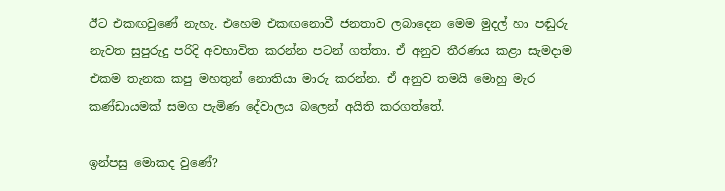ඊට එකඟවුණේ නැහැ. එහෙම එකඟනොවී ජනතාව ලබාදෙන මෙම මුදල් හා පඬුරු නැවත සුපුරුදු පරිදි අවභාවිත කරන්න පටන් ගත්තා. ඒ අනුව තීරණය කළා සැමදාම එකම තැනක කපු මහතුන් නොතියා මාරු කරන්න. ඒ අනුව තමයි මොහු මැර කණ්ඩායමක් සමග පැමිණ දේවාලය බලෙන් අයිති කරගත්තේ.

ඉන්පසු මොකද වුණේ?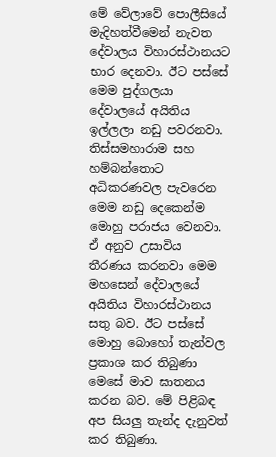මේ වේලාවේ පොලීසියේ මැදිහත්වීමෙන් නැවත දේවාලය විහාරස්ථානයට භාර දෙනවා. ඊට පස්සේ මෙම පුද්ගලයා දේවාලයේ අයිතිය ඉල්ලලා නඩු පවරනවා. තිස්සමහාරාම සහ හම්බන්තොට අධිකරණවල පැවරෙන මෙම නඩු දෙකෙන්ම මොහු පරාජය වෙනවා. ඒ අනුව උසාවිය තීරණය කරනවා මෙම මහසෙන් දේවාලයේ අයිතිය විහාරස්ථානය සතු බව. ඊට පස්සේ මොහු බොහෝ තැන්වල ප්‍රකාශ කර තිබුණා මෙසේ මාව ඝාතනය කරන බව. මේ පිළිබඳ අප සියලු තැන්ද දැනුවත් කර තිබුණා.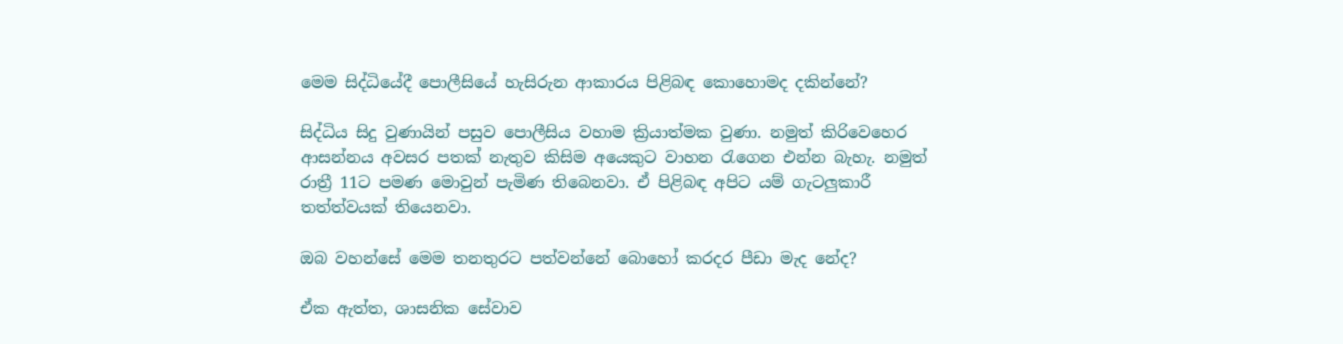මෙම සිද්ධියේදී පොලීසියේ හැසිරුන ආකාරය පිළිබඳ කොහොමද දකින්නේ?

සිද්ධිය සිදු වුණායින් පසුව පොලීසිය වහාම ක්‍රියාත්මක වුණා. නමුත් කිරිවෙහෙර ආසන්නය අවසර පතක් නැතුව කිසිම අයෙකුට වාහන රැගෙන එන්න බැහැ. නමුත් රාත්‍රී 11ට පමණ මොවුන් පැමිණ තිබෙනවා. ඒ පිළිබඳ අපිට යම් ගැටලුකාරී තත්ත්වයක් තියෙනවා.

ඔබ වහන්සේ මෙම තනතුරට පත්වන්නේ බොහෝ කරදර පීඩා මැද නේද?

ඒක ඇත්ත, ශාසනික සේවාව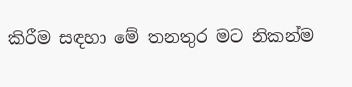කිරීම සඳහා මේ තනතුර මට නිකන්ම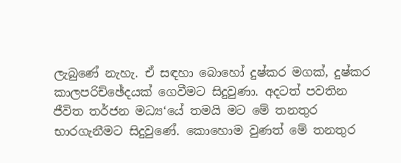ලැබුණේ නැහැ. ඒ සඳහා බොහෝ දුෂ්කර මගක්, දුෂ්කර කාලපරිච්ඡේදයක් ගෙවීමට සිදුවුණා. අදටත් පවතින ජීවිත තර්ජන මධ්‍ය‘යේ තමයි මට මේ තනතුර භාරගැනීමට සිදුවුණේ. කොහොම වුණත් මේ තනතුර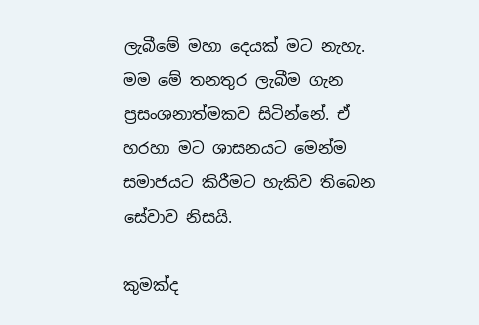ලැබීමේ මහා දෙයක් මට නැහැ. මම මේ තනතුර ලැබීම ගැන ප්‍රසංශනාත්මකව සිටින්නේ. ඒ හරහා මට ශාසනයට මෙන්ම සමාජයට කිරීමට හැකිව තිබෙන සේවාව නිසයි.

කුමක්ද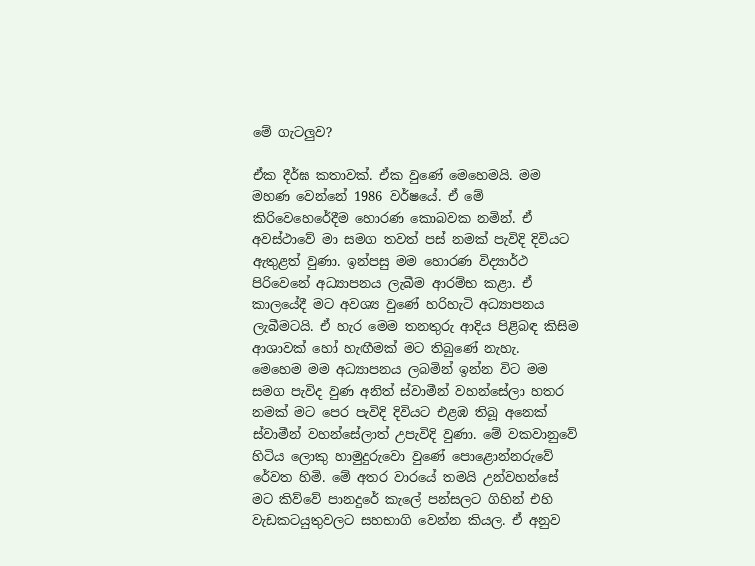මේ ගැටලුව?

ඒක දීර්ඝ කතාවක්. ඒක වුණේ මෙහෙමයි. මම මහණ වෙන්නේ 1986 වර්ෂයේ. ඒ මේ කිරිවෙහෙරේදීම හොරණ කොබවක නමින්. ඒ අවස්ථාවේ මා සමග තවත් පස් නමක් පැවිදි දිවියට ඇතුළත් වුණා. ඉන්පසු මම හොරණ විද්‍යාර්ථ පිරිවෙනේ අධ්‍යාපනය ලැබීම ආරම්භ කළා. ඒ කාලයේදී මට අවශ්‍ය වුණේ හරිහැටි අධ්‍යාපනය ලැබීමටයි. ඒ හැර මෙම තනතුරු ආදිය පිළිබඳ කිසිම ආශාවක් හෝ හැඟීමක් මට තිබුණේ නැහැ.
මෙහෙම මම අධ්‍යාපනය ලබමින් ඉන්න විට මම සමග පැවිද වුණ අනිත් ස්වාමීන් වහන්සේලා හතර නමක් මට පෙර පැවිදි දිවියට එළඹ තිබූ අනෙක් ස්වාමීන් වහන්සේලාත් උපැවිදි වුණා. මේ වකවානුවේ හිටිය ලොකු හාමුදුරුවො වුණේ පොළොන්නරුවේ රේවත හිමි. මේ අතර වාරයේ තමයි උන්වහන්සේ මට කිව්වේ පානදුරේ කැලේ පන්සලට ගිහින් එහි වැඩකටයුතුවලට සහභාගි වෙන්න කියල. ඒ අනුව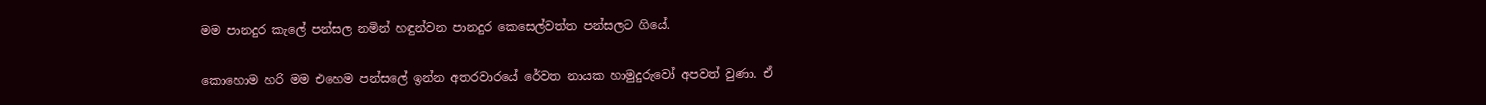මම පානදුර කැලේ පන්සල නමින් හඳුන්වන පානදුර කෙසෙල්වත්ත පන්සලට ගියේ.

කොහොම හරි මම එහෙම පන්සලේ ඉන්න අතරවාරයේ රේවත නායක හාමුදුරුවෝ අපවත් වුණා. ඒ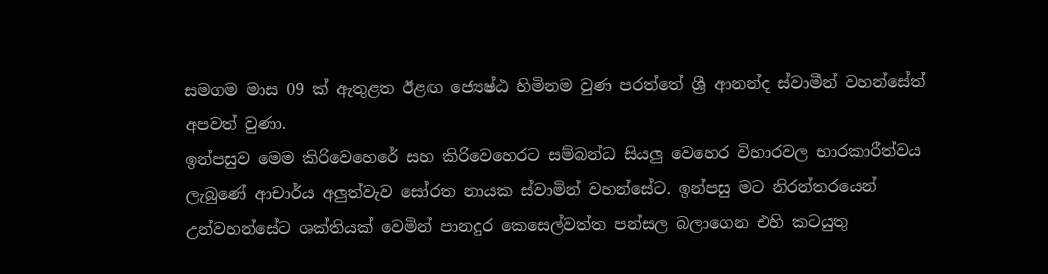සමගම මාස 09 ක් ඇතුළත ඊළඟ ජ්‍යෙෂ්ඨ හිමිනම වුණ පරත්තේ ශ්‍රී ආනන්ද ස්වාමීන් වහන්සේත් අපවත් වුණා.
ඉන්පසුව මෙම කිරිවෙහෙරේ සහ කිරිවෙහෙරට සම්බන්ධ සියලු වෙහෙර විහාරවල භාරකාරීත්වය ලැබුණේ ආචාර්ය අලුත්වැව සෝරත නායක ස්වාමින් වහන්සේට. ඉන්පසු මට නිරන්තරයෙන් උන්වහන්සේට ශක්තියක් වෙමින් පානදුර කෙසෙල්වත්ත පන්සල බලාගෙන එහි කටයුතු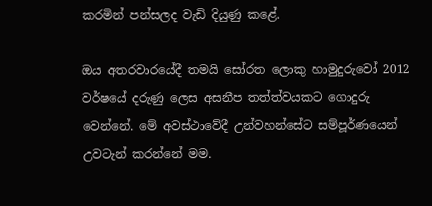කරමින් පන්සලද වැඩි දියුණු කළේ.

ඔය අතරවාරයේදී තමයි සෝරත ලොකු හාමුදුරුවෝ 2012 වර්ෂයේ දරුණු ලෙස අසනීප තත්ත්වයකට ගොදුරු වෙන්නේ. මේ අවස්ථාවේදී උන්වහන්සේට සම්පූර්ණයෙන් උවටැන් කරන්නේ මම.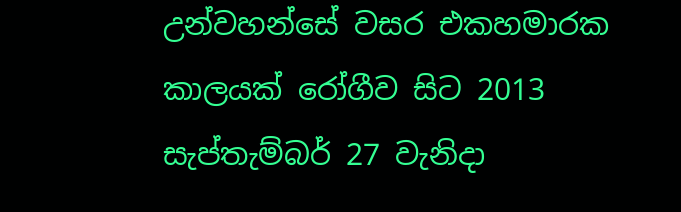උන්වහන්සේ වසර එකහමාරක කාලයක් රෝගීව සිට 2013 සැප්තැම්බර් 27 වැනිදා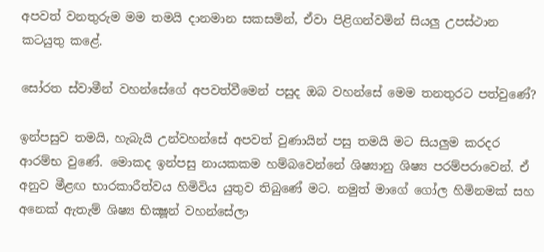අපවත් වනතුරුම මම තමයි දානමාන සකසමින්, ඒවා පිළිගන්වමින් සියලු උපස්ථාන කටයුතු කළේ.

සෝරත ස්වාමීන් වහන්සේගේ අපවත්වීමෙන් පසුද ඔබ වහන්සේ මෙම තනතුරට පත්වුණේ?

ඉන්පසුව තමයි, හැබැයි උන්වහන්සේ අපවත් වුණායින් පසු තමයි මට සියලුම කරදර ආරම්භ වුණේ. මොකද ඉන්පසු නායකකම හම්බවෙන්නේ ශිෂ්‍යානු ශිෂ්‍ය පරම්පරාවෙන්. ඒ අනුව මීළඟ භාරකාරීත්වය හිමිවිය යුතුව තිබුණේ මට. නමුත් මාගේ ගෝල හිමිනමක් සහ අනෙක් ඇතැම් ශිෂ්‍ය භික්‍ෂූන් වහන්සේලා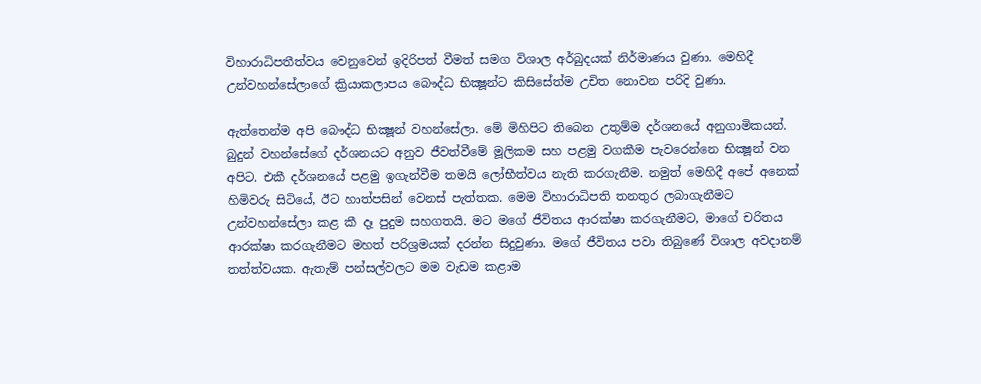විහාරාධිපතීත්වය වෙනුවෙන් ඉදිරිපත් වීමත් සමග විශාල අර්බුදයක් නිර්මාණය වුණා. මෙහිදී උන්වහන්සේලාගේ ක්‍රියාකලාපය බෞද්ධ භික්‍ෂූන්ට කිසිසේත්ම උචිත නොවන පරිදි වුණා.

ඇත්තෙන්ම අපි බෞද්ධ භික්‍ෂූන් වහන්සේලා. මේ මිහිපිට තිබෙන උතුම්ම දර්ශනයේ අනුගාමිකයන්. බුදුන් වහන්සේගේ දර්ශනයට අනුව ජීවත්වීමේ මූලිකම සහ පළමු වගකීම පැවරෙන්නෙ භික්‍ෂූන් වන අපිට. එකී දර්ශනයේ පළමු ඉගැන්වීම තමයි ලෝභීත්වය නැති කරගැනීම. නමුත් මෙහිදී අපේ අනෙක් හිමිවරු සිටියේ, ඊට හාත්පසින් වෙනස් පැත්තක. මෙම විහාරාධිපති තනතුර ලබාගැනීමට උන්වහන්සේලා කළ කී දෑ පුදුම සහගතයි. මට මගේ ජීවිතය ආරක්ෂා කරගැනීමට, මාගේ චරිතය ආරක්ෂා කරගැනීමට මහත් පරිශ්‍රමයක් දරන්න සිදුවුණා. මගේ ජීවිතය පවා තිබුණේ විශාල අවදානම් තත්ත්වයක. ඇතැම් පන්සල්වලට මම වැඩම කළාම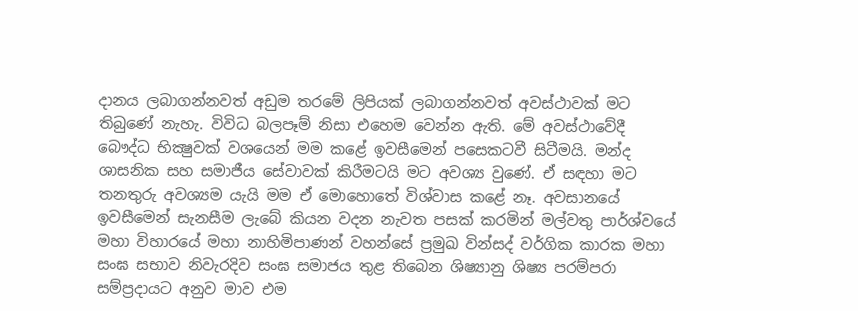දානය ලබාගන්නවත් අඩුම තරමේ ලිපියක් ලබාගන්නවත් අවස්ථාවක් මට තිබුණේ නැහැ. විවිධ බලපෑම් නිසා එහෙම වෙන්න ඇති. මේ අවස්ථාවේදී බෞද්ධ භික්‍ෂුවක් වශයෙන් මම කළේ ඉවසීමෙන් පසෙකටවී සිටීමයි. මන්ද ශාසනික සහ සමාජීය සේවාවක් කිරීමටයි මට අවශ්‍ය වුණේ. ඒ සඳහා මට තනතුරු අවශ්‍යම යැයි මම ඒ මොහොතේ විශ්වාස කළේ නෑ. අවසානයේ ඉවසීමෙන් සැනසීම ලැබේ කියන වදන නැවත පසක් කරමින් මල්වතු පාර්ශ්වයේ මහා විහාරයේ මහා නාහිමිපාණන් වහන්සේ ප්‍රමුඛ වින්සද් වර්ගික කාරක මහා සංඝ සභාව නිවැරදිව සංඝ සමාජය තුළ තිබෙන ශිෂ්‍යානු ශිෂ්‍ය පරම්පරා සම්ප්‍රදායට අනුව මාව එම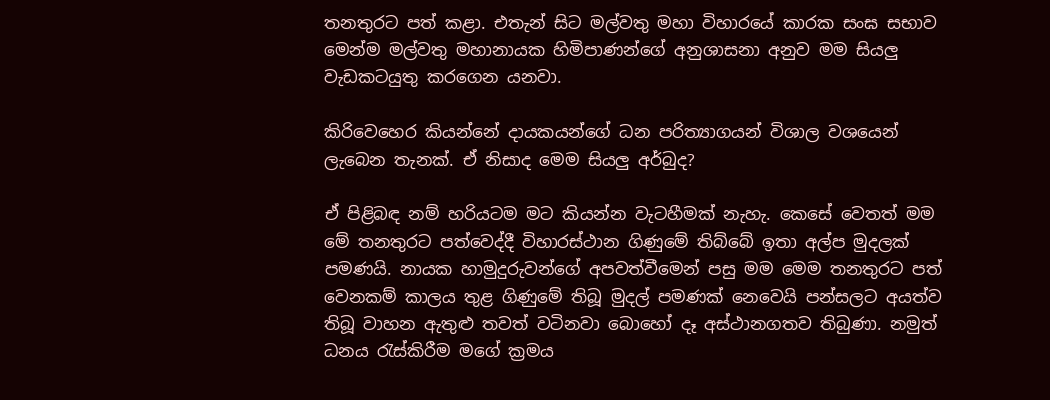තනතුරට පත් කළා. එතැන් සිට මල්වතු මහා විහාරයේ කාරක සංඝ සභාව මෙන්ම මල්වතු මහානායක හිමිපාණන්ගේ අනුශාසනා අනුව මම සියලු වැඩකටයුතු කරගෙන යනවා.

කිරිවෙහෙර කියන්නේ දායකයන්ගේ ධන පරිත්‍යාගයන් විශාල වශයෙන් ලැබෙන තැනක්. ඒ නිසාද මෙම සියලු අර්බුද?

ඒ පිළිබඳ නම් හරියටම මට කියන්න වැටහීමක් නැහැ. කෙසේ වෙතත් මම මේ තනතුරට පත්වෙද්දී විහාරස්ථාන ගිණුමේ තිබ්බේ ඉතා අල්ප මුදලක් පමණයි. නායක හාමුදුරුවන්ගේ අපවත්වීමෙන් පසු මම මෙම තනතුරට පත් වෙනකම් කාලය තුළ ගිණුමේ තිබූ මුදල් පමණක් නෙවෙයි පන්සලට අයත්ව තිබූ වාහන ඇතුළු තවත් වටිනවා බොහෝ දෑ අස්ථානගතව තිබුණා. නමුත් ධනය රැස්කිරීම මගේ ක්‍රමය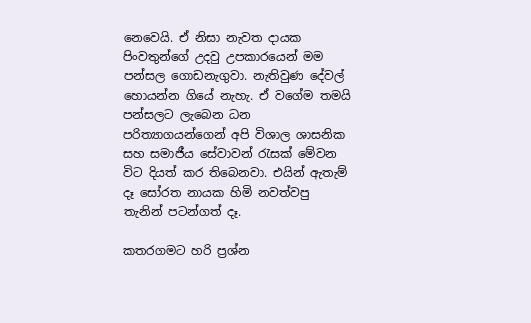නෙවෙයි. ඒ නිසා නැවත දායක පිංවතුන්ගේ උදවු උපකාරයෙන් මම පන්සල ගොඩනැගුවා. නැතිවුණ දේවල් හොයන්න ගියේ නැහැ. ඒ වගේම තමයි පන්සලට ලැබෙන ධන පරිත්‍යාගයන්ගෙන් අපි විශාල ශාසනික සහ සමාජීය සේවාවන් රැසක් මේවන විට දියත් කර තිබෙනවා. එයින් ඇතැම් දෑ සෝරත නායක හිමි නවත්වපු තැනින් පටන්ගත් දෑ.

කතරගමට හරි ප්‍රශ්න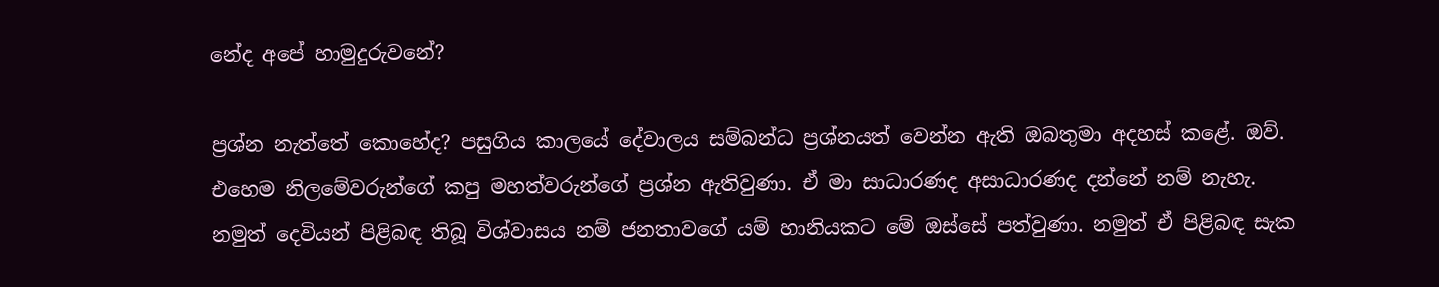නේද අපේ හාමුදුරුවනේ?

ප්‍රශ්න නැත්තේ කොහේද? පසුගිය කාලයේ දේවාලය සම්බන්ධ ප්‍රශ්නයත් වෙන්න ඇති ඔබතුමා අදහස් කළේ. ඔව්. එහෙම නිලමේවරුන්ගේ කපු මහත්වරුන්ගේ ප්‍රශ්න ඇතිවුණා. ඒ මා සාධාරණද අසාධාරණද දන්නේ නම් නැහැ. නමුත් දෙවියන් පිළිබඳ තිබූ විශ්වාසය නම් ජනතාවගේ යම් හානියකට මේ ඔස්සේ පත්වුණා. නමුත් ඒ පිළිබඳ සැක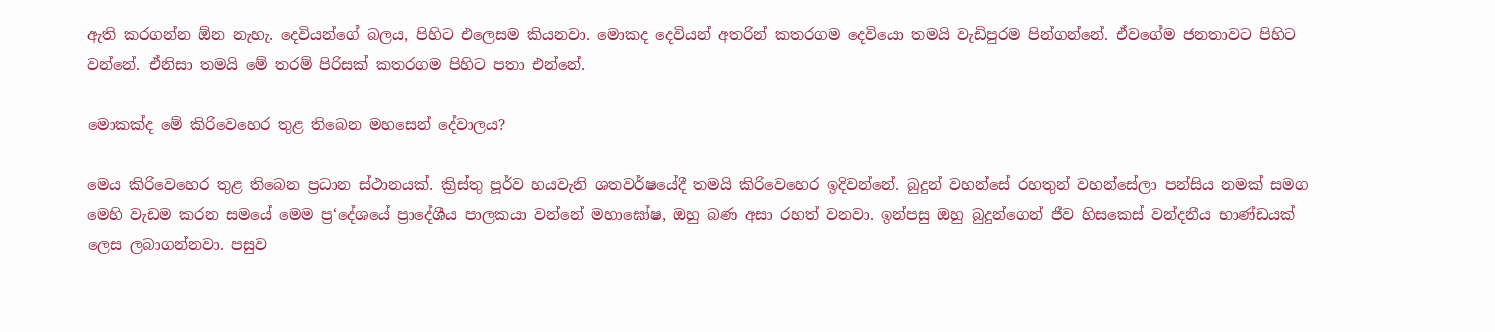ඇති කරගන්න ඕන නැහැ. දෙවියන්ගේ බලය, පිහිට එලෙසම කියනවා. මොකද දෙවියන් අතරින් කතරගම දෙවියො තමයි වැඩිපුරම පින්ගන්නේ. ඒවගේම ජනතාවට පිහිට වන්නේ. ඒනිසා තමයි මේ තරම් පිරිසක් කතරගම පිහිට පතා එන්නේ.

මොකක්ද මේ කිරිවෙහෙර තුළ තිබෙන මහසෙන් දේවාලය?

මෙය කිරිවෙහෙර තුළ තිබෙන ප්‍රධාන ස්ථානයක්. ක්‍රිස්තු පූර්ව හයවැනි ශතවර්ෂයේදී තමයි කිරිවෙහෙර ඉදිවන්නේ. බුදුන් වහන්සේ රහතුන් වහන්සේලා පන්සිය නමක් සමග මෙහි වැඩම කරන සමයේ මෙම ප්‍ර‘දේශයේ ප්‍රාදේශීය පාලකයා වන්නේ මහාඝෝෂ, ඔහු බණ අසා රහත් වනවා. ඉන්පසු ඔහු බුදුන්ගෙන් ජීව හිසකෙස් වන්දනීය භාණ්ඩයක් ලෙස ලබාගන්නවා. පසුව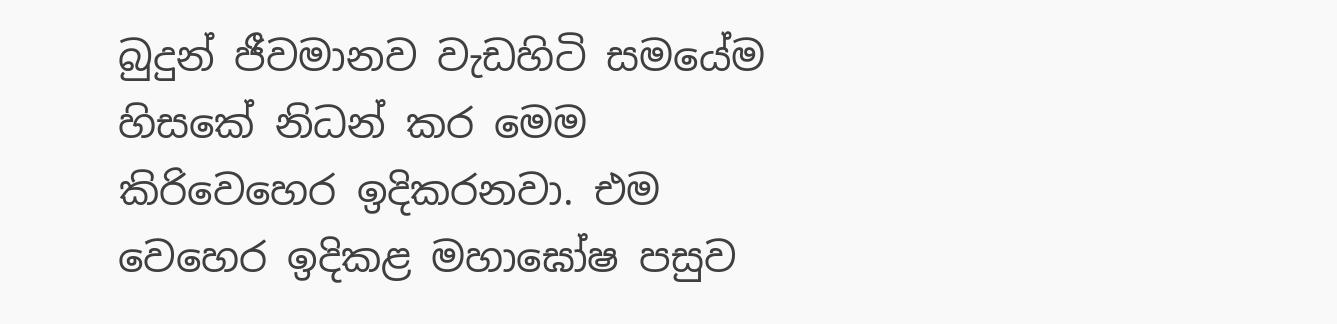බුදුන් ජීවමානව වැඩහිටි සමයේම හිසකේ නිධන් කර මෙම කිරිවෙහෙර ඉදිකරනවා. එම වෙහෙර ඉදිකළ මහාඝෝෂ පසුව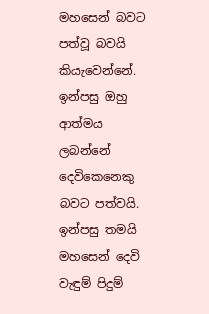මහසෙන් බවට පත්වූ බවයි කියැවෙන්නේ. ඉන්පසු ඔහු ආත්මය ලබන්නේ දෙවිකෙනෙකු බවට පත්වයි. ඉන්පසු තමයි මහසෙන් දෙවි වැඳුම් පිදුම්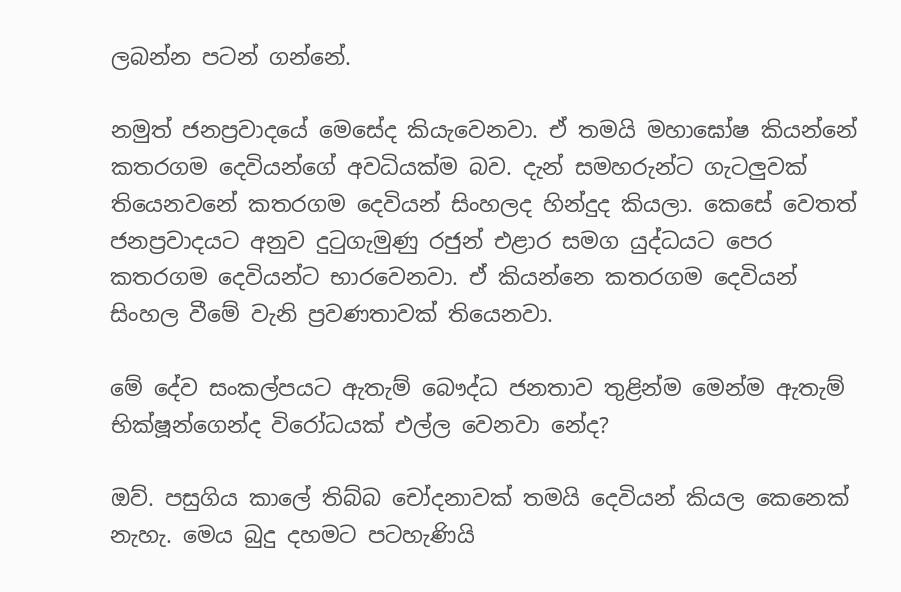ලබන්න පටන් ගන්නේ.

නමුත් ජනප්‍රවාදයේ මෙසේද කියැවෙනවා. ඒ තමයි මහාඝෝෂ කියන්නේ කතරගම දෙවියන්ගේ අවධියක්ම බව. දැන් සමහරුන්ට ගැටලුවක් තියෙනවනේ කතරගම දෙවියන් සිංහලද හින්දුද කියලා. කෙසේ වෙතත් ජනප්‍රවාදයට අනුව දුටුගැමුණු රජුන් එළාර සමග යුද්ධයට පෙර කතරගම දෙවියන්ට භාරවෙනවා. ඒ කියන්නෙ කතරගම දෙවියන් සිංහල වීමේ වැනි ප්‍රවණතාවක් තියෙනවා.

මේ දේව සංකල්පයට ඇතැම් බෞද්ධ ජනතාව තුළින්ම මෙන්ම ඇතැම් භික්ෂූන්ගෙන්ද විරෝධයක් එල්ල වෙනවා නේද?

ඔව්. පසුගිය කාලේ තිබ්බ චෝදනාවක් තමයි දෙවියන් කියල කෙනෙක් නැහැ. මෙය බුදු දහමට පටහැණියි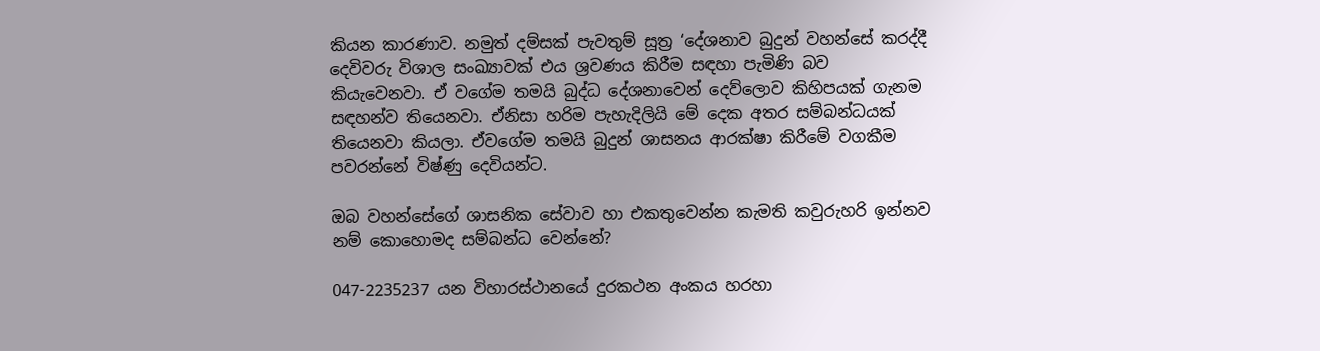කියන කාරණාව. නමුත් දම්සක් පැවතුම් සූත්‍ර ‘දේශනාව බුදුන් වහන්සේ කරද්දී දෙවිවරු විශාල සංඛ්‍යාවක් එය ශ්‍රවණය කිරීම සඳහා පැමිණි බව කියැවෙනවා. ඒ වගේම තමයි බුද්ධ දේශනාවෙන් දෙව්ලොව කිහිපයක් ගැනම සඳහන්ව තියෙනවා. ඒනිසා හරිම පැහැදිලියි මේ දෙක අතර සම්බන්ධයක් තියෙනවා කියලා. ඒවගේම තමයි බුදුන් ශාසනය ආරක්ෂා කිරීමේ වගකීම පවරන්නේ විෂ්ණු දෙවියන්ට.

ඔබ වහන්සේගේ ශාසනික සේවාව හා එකතුවෙන්න කැමති කවුරුහරි ඉන්නව නම් කොහොමද සම්බන්ධ වෙන්නේ?

047-2235237 යන විහාරස්ථානයේ දුරකථන අංකය හරහා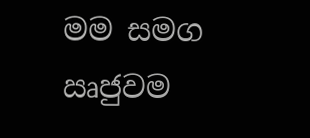මම සමග ඍජුවම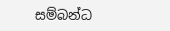සම්බන්ධ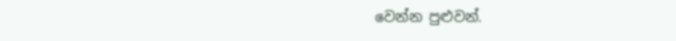වෙන්න පුළුවන්.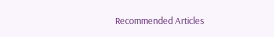Recommended Articles